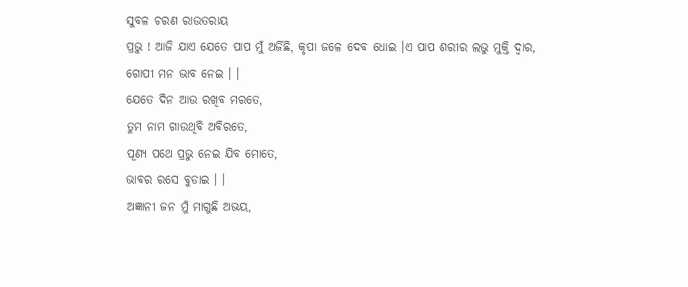ସୁବଳ ଚରଣ ରାଉତରାୟ
ପ୍ରଭୁ ! ଆଜି ଯାଏ ଯେତେ ପାପ ମୁଁ ଅର୍ଜିଛି, କୃପା ଜଳେ ଦେବ ଧୋଇ ।ଏ ପାପ ଶରୀର ଲଭୁ ମୁକ୍ତି ଦ୍ୱାର,
ଗୋପୀ ମନ ଭାବ ନେଇ । ।
ଯେତେ ଦିନ ଆଉ ରଖିବ ମରତେ,
ତୁମ ନାମ ଗାଉଥିବି ଅବିରତେ,
ପୂଣ୍ୟ ପଥେ ପ୍ରଭୁ ନେଇ ଯିବ ମୋତେ,
ଭାବର ରସେ ବୁଡାଇ । ।
ଅଜ୍ଞାନୀ ଜନ ମୁଁ ମାଗୁଛି ଅଭୟ,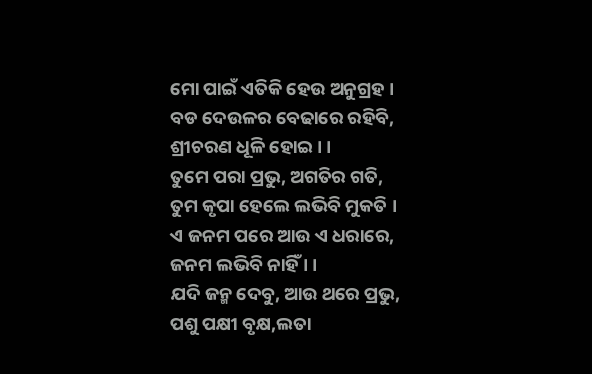ମୋ ପାଇଁ ଏତିକି ହେଉ ଅନୁଗ୍ରହ ।
ବଡ ଦେଉଳର ବେଢାରେ ରହିବି,
ଶ୍ରୀଚରଣ ଧୂଳି ହୋଇ । ।
ତୁମେ ପରା ପ୍ରଭୁ, ଅଗତିର ଗତି,
ତୁମ କୃପା ହେଲେ ଲଭିବି ମୁକତି ।
ଏ ଜନମ ପରେ ଆଉ ଏ ଧରାରେ,
ଜନମ ଲଭିବି ନାହିଁ । ।
ଯଦି ଜନ୍ମ ଦେବୁ, ଆଉ ଥରେ ପ୍ରଭୁ,
ପଶୁ ପକ୍ଷୀ ବୃକ୍ଷ,ଲତା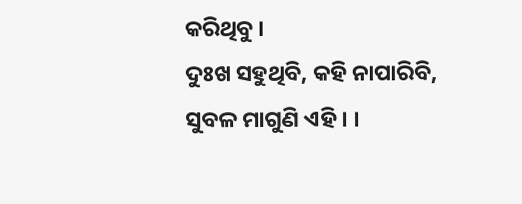କରିଥିବୁ ।
ଦୁଃଖ ସହୁଥିବି, କହି ନାପାରିବି,
ସୁବଳ ମାଗୁଣି ଏହି । ।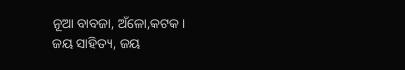ନୂଆ ବାବଜା, ଅଁଳୋ,କଟକ ।
ଜୟ ସାହିତ୍ୟ, ଜୟ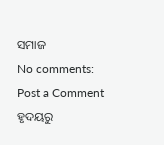ସମାଜ
No comments:
Post a Comment
ହୃଦୟରୁ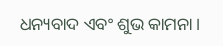ଧନ୍ୟବାଦ ଏବଂ ଶୁଭ କାମନା।